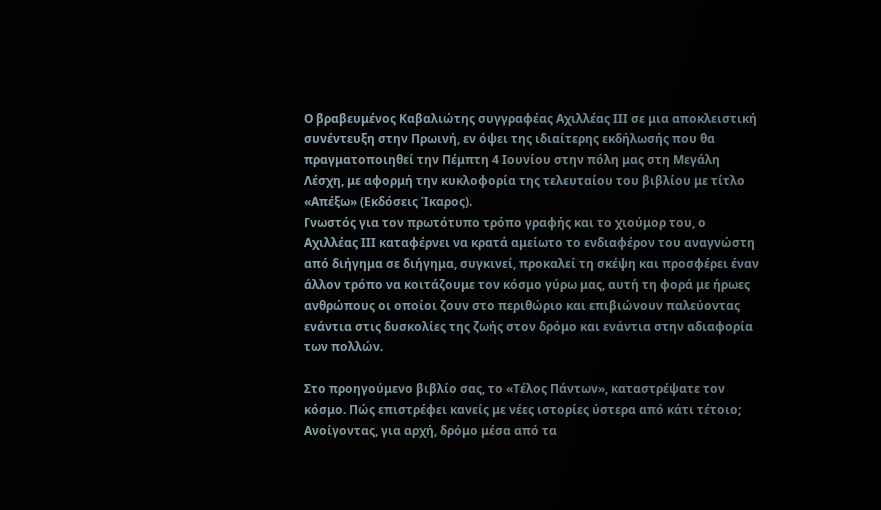Ο βραβευμένος Καβαλιώτης συγγραφέας Αχιλλέας ΙΙΙ σε μια αποκλειστική συνέντευξη στην Πρωινή, εν όψει της ιδιαίτερης εκδήλωσής που θα πραγματοποιηθεί την Πέμπτη 4 Ιουνίου στην πόλη μας στη Μεγάλη Λέσχη, με αφορμή την κυκλοφορία της τελευταίου του βιβλίου με τίτλο «Απέξω» (Εκδόσεις Ίκαρος).
Γνωστός για τον πρωτότυπο τρόπο γραφής και το χιούμορ του, ο Αχιλλέας ΙΙΙ καταφέρνει να κρατά αμείωτο το ενδιαφέρον του αναγνώστη από διήγημα σε διήγημα, συγκινεί, προκαλεί τη σκέψη και προσφέρει έναν άλλον τρόπο να κοιτάζουμε τον κόσμο γύρω μας, αυτή τη φορά με ήρωες ανθρώπους οι οποίοι ζουν στο περιθώριο και επιβιώνουν παλεύοντας ενάντια στις δυσκολίες της ζωής στον δρόμο και ενάντια στην αδιαφορία των πολλών.

Στο προηγούμενο βιβλίο σας, το «Τέλος Πάντων», καταστρέψατε τον κόσμο. Πώς επιστρέφει κανείς με νέες ιστορίες ύστερα από κάτι τέτοιο;
Ανοίγοντας, για αρχή, δρόμο μέσα από τα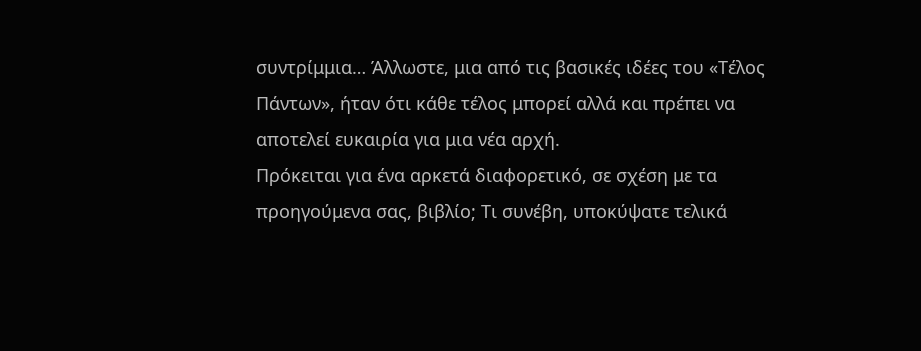συντρίμμια… Άλλωστε, μια από τις βασικές ιδέες του «Τέλος Πάντων», ήταν ότι κάθε τέλος μπορεί αλλά και πρέπει να αποτελεί ευκαιρία για μια νέα αρχή.
Πρόκειται για ένα αρκετά διαφορετικό, σε σχέση με τα προηγούμενα σας, βιβλίο; Τι συνέβη, υποκύψατε τελικά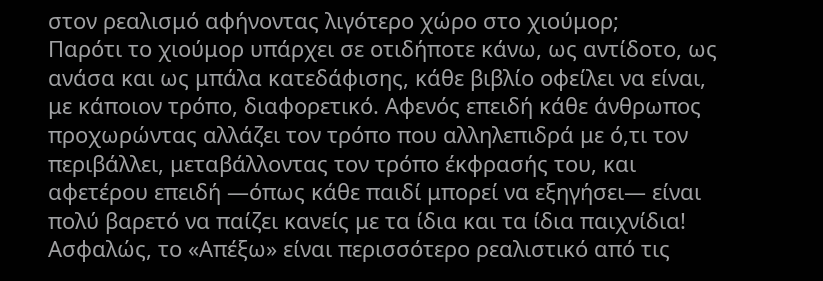στον ρεαλισμό αφήνοντας λιγότερο χώρο στο χιούμορ;
Παρότι το χιούμορ υπάρχει σε οτιδήποτε κάνω, ως αντίδοτο, ως ανάσα και ως μπάλα κατεδάφισης, κάθε βιβλίο οφείλει να είναι, με κάποιον τρόπο, διαφορετικό. Αφενός επειδή κάθε άνθρωπος προχωρώντας αλλάζει τον τρόπο που αλληλεπιδρά με ό,τι τον περιβάλλει, μεταβάλλοντας τον τρόπο έκφρασής του, και αφετέρου επειδή ―όπως κάθε παιδί μπορεί να εξηγήσει― είναι πολύ βαρετό να παίζει κανείς με τα ίδια και τα ίδια παιχνίδια!
Ασφαλώς, το «Απέξω» είναι περισσότερο ρεαλιστικό από τις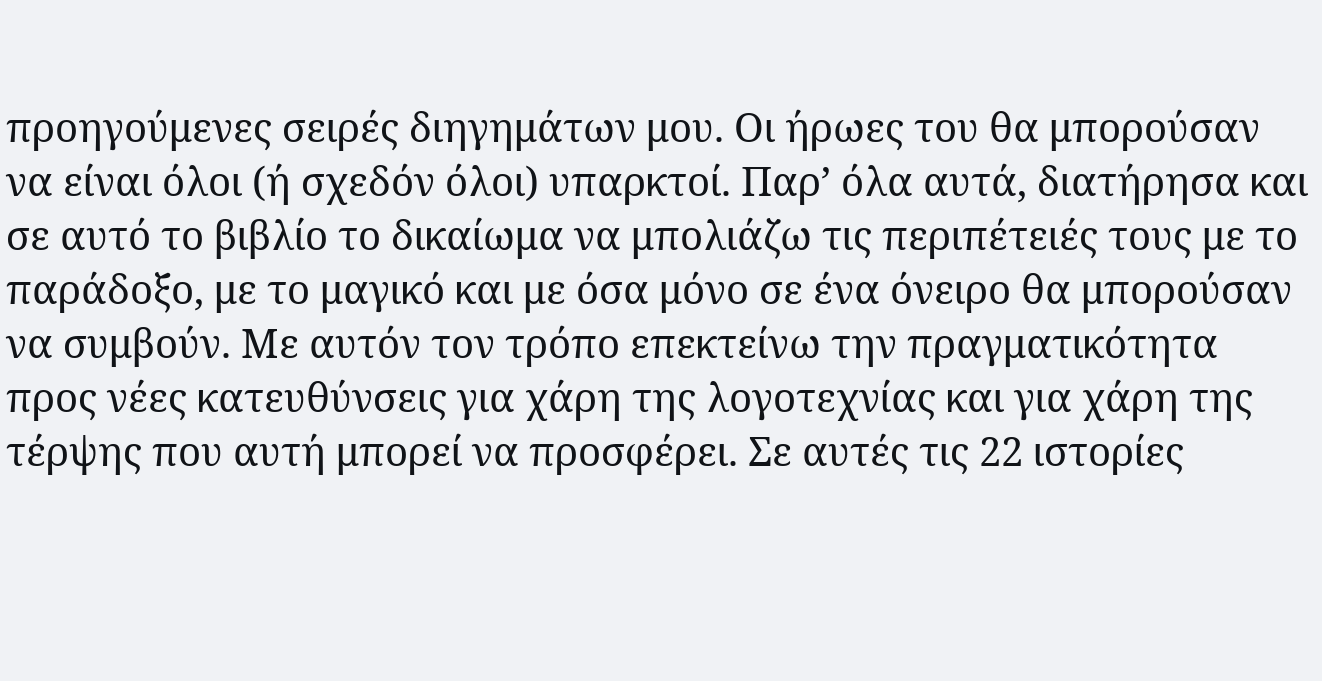προηγούμενες σειρές διηγημάτων μου. Οι ήρωες του θα μπορούσαν να είναι όλοι (ή σχεδόν όλοι) υπαρκτοί. Παρ’ όλα αυτά, διατήρησα και σε αυτό το βιβλίο το δικαίωμα να μπολιάζω τις περιπέτειές τους με το παράδοξο, με το μαγικό και με όσα μόνο σε ένα όνειρο θα μπορούσαν να συμβούν. Με αυτόν τον τρόπο επεκτείνω την πραγματικότητα προς νέες κατευθύνσεις για χάρη της λογοτεχνίας και για χάρη της τέρψης που αυτή μπορεί να προσφέρει. Σε αυτές τις 22 ιστορίες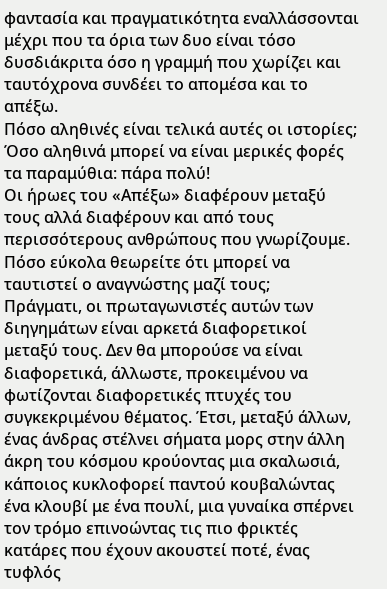φαντασία και πραγματικότητα εναλλάσσονται μέχρι που τα όρια των δυο είναι τόσο δυσδιάκριτα όσο η γραμμή που χωρίζει και ταυτόχρονα συνδέει το απομέσα και το απέξω.
Πόσο αληθινές είναι τελικά αυτές οι ιστορίες;
Όσο αληθινά μπορεί να είναι μερικές φορές τα παραμύθια: πάρα πολύ!
Οι ήρωες του «Απέξω» διαφέρουν μεταξύ τους αλλά διαφέρουν και από τους περισσότερους ανθρώπους που γνωρίζουμε. Πόσο εύκολα θεωρείτε ότι μπορεί να ταυτιστεί ο αναγνώστης μαζί τους;
Πράγματι, οι πρωταγωνιστές αυτών των διηγημάτων είναι αρκετά διαφορετικοί μεταξύ τους. Δεν θα μπορούσε να είναι διαφορετικά, άλλωστε, προκειμένου να φωτίζονται διαφορετικές πτυχές του συγκεκριμένου θέματος. Έτσι, μεταξύ άλλων, ένας άνδρας στέλνει σήματα μορς στην άλλη άκρη του κόσμου κρούοντας μια σκαλωσιά, κάποιος κυκλοφορεί παντού κουβαλώντας ένα κλουβί με ένα πουλί, μια γυναίκα σπέρνει τον τρόμο επινοώντας τις πιο φρικτές κατάρες που έχουν ακουστεί ποτέ, ένας τυφλός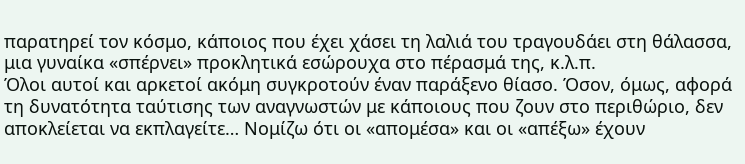παρατηρεί τον κόσμο, κάποιος που έχει χάσει τη λαλιά του τραγουδάει στη θάλασσα, μια γυναίκα «σπέρνει» προκλητικά εσώρουχα στο πέρασμά της, κ.λ.π.
Όλοι αυτοί και αρκετοί ακόμη συγκροτούν έναν παράξενο θίασο. Όσον, όμως, αφορά τη δυνατότητα ταύτισης των αναγνωστών με κάποιους που ζουν στο περιθώριο, δεν αποκλείεται να εκπλαγείτε… Νομίζω ότι οι «απομέσα» και οι «απέξω» έχουν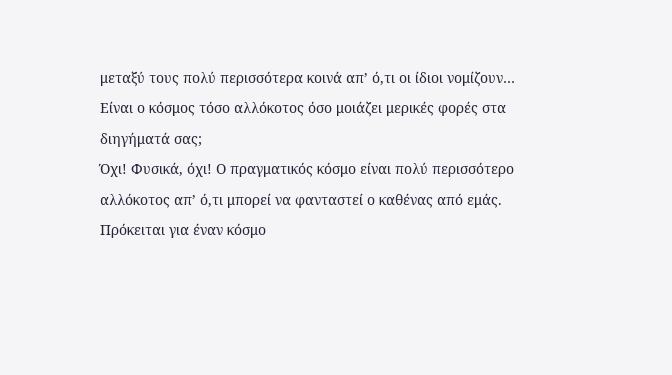μεταξύ τους πολύ περισσότερα κοινά απ’ ό,τι οι ίδιοι νομίζουν…
Είναι ο κόσμος τόσο αλλόκοτος όσο μοιάζει μερικές φορές στα διηγήματά σας;
Όχι! Φυσικά, όχι! Ο πραγματικός κόσμο είναι πολύ περισσότερο αλλόκοτος απ’ ό,τι μπορεί να φανταστεί ο καθένας από εμάς. Πρόκειται για έναν κόσμο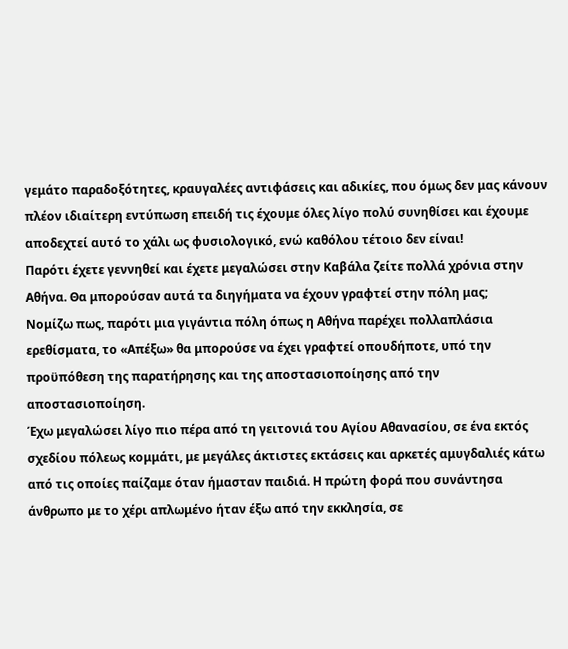γεμάτο παραδοξότητες, κραυγαλέες αντιφάσεις και αδικίες, που όμως δεν μας κάνουν πλέον ιδιαίτερη εντύπωση επειδή τις έχουμε όλες λίγο πολύ συνηθίσει και έχουμε αποδεχτεί αυτό το χάλι ως φυσιολογικό, ενώ καθόλου τέτοιο δεν είναι!
Παρότι έχετε γεννηθεί και έχετε μεγαλώσει στην Καβάλα ζείτε πολλά χρόνια στην Αθήνα. Θα μπορούσαν αυτά τα διηγήματα να έχουν γραφτεί στην πόλη μας;
Nομίζω πως, παρότι μια γιγάντια πόλη όπως η Αθήνα παρέχει πολλαπλάσια ερεθίσματα, το «Απέξω» θα μπορούσε να έχει γραφτεί οπουδήποτε, υπό την προϋπόθεση της παρατήρησης και της αποστασιοποίησης από την αποστασιοποίηση.
Έχω μεγαλώσει λίγο πιο πέρα από τη γειτονιά του Αγίου Αθανασίου, σε ένα εκτός σχεδίου πόλεως κομμάτι, με μεγάλες άκτιστες εκτάσεις και αρκετές αμυγδαλιές κάτω από τις οποίες παίζαμε όταν ήμασταν παιδιά. Η πρώτη φορά που συνάντησα άνθρωπο με το χέρι απλωμένο ήταν έξω από την εκκλησία, σε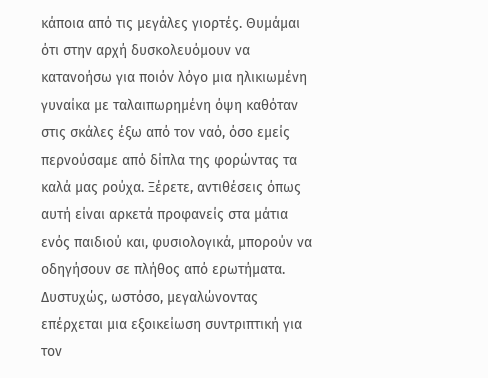κάποια από τις μεγάλες γιορτές. Θυμάμαι ότι στην αρχή δυσκολευόμουν να κατανοήσω για ποιόν λόγο μια ηλικιωμένη γυναίκα με ταλαιπωρημένη όψη καθόταν στις σκάλες έξω από τον ναό, όσο εμείς περνούσαμε από δίπλα της φορώντας τα καλά μας ρούχα. Ξέρετε, αντιθέσεις όπως αυτή είναι αρκετά προφανείς στα μάτια ενός παιδιού και, φυσιολογικά, μπορούν να οδηγήσουν σε πλήθος από ερωτήματα. Δυστυχώς, ωστόσο, μεγαλώνοντας επέρχεται μια εξοικείωση συντριπτική για τον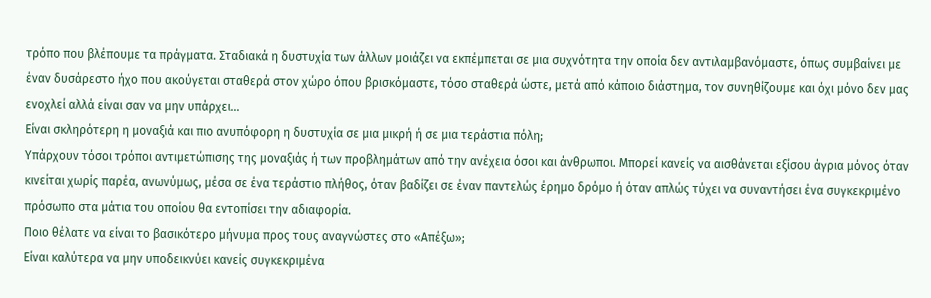τρόπο που βλέπουμε τα πράγματα. Σταδιακά η δυστυχία των άλλων μοιάζει να εκπέμπεται σε μια συχνότητα την οποία δεν αντιλαμβανόμαστε, όπως συμβαίνει με έναν δυσάρεστο ήχο που ακούγεται σταθερά στον χώρο όπου βρισκόμαστε, τόσο σταθερά ώστε, μετά από κάποιο διάστημα, τον συνηθίζουμε και όχι μόνο δεν μας ενοχλεί αλλά είναι σαν να μην υπάρχει…
Είναι σκληρότερη η μοναξιά και πιο ανυπόφορη η δυστυχία σε μια μικρή ή σε μια τεράστια πόλη;
Υπάρχουν τόσοι τρόποι αντιμετώπισης της μοναξιάς ή των προβλημάτων από την ανέχεια όσοι και άνθρωποι. Μπορεί κανείς να αισθάνεται εξίσου άγρια μόνος όταν κινείται χωρίς παρέα, ανωνύμως, μέσα σε ένα τεράστιο πλήθος, όταν βαδίζει σε έναν παντελώς έρημο δρόμο ή όταν απλώς τύχει να συναντήσει ένα συγκεκριμένο πρόσωπο στα μάτια του οποίου θα εντοπίσει την αδιαφορία.
Ποιο θέλατε να είναι το βασικότερο μήνυμα προς τους αναγνώστες στο «Απέξω»;
Είναι καλύτερα να μην υποδεικνύει κανείς συγκεκριμένα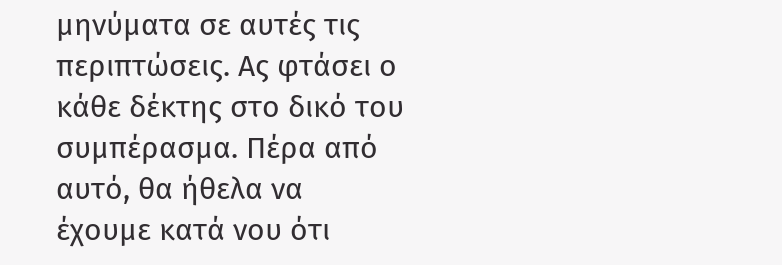μηνύματα σε αυτές τις περιπτώσεις. Ας φτάσει ο κάθε δέκτης στο δικό του συμπέρασμα. Πέρα από αυτό, θα ήθελα να έχουμε κατά νου ότι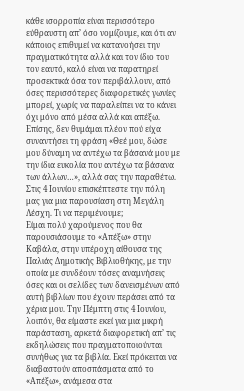κάθε ισορροπία είναι περισσότερο εύθραυστη απ’ όσο νομίζουμε, και ότι αν κάποιος επιθυμεί να κατανοήσει την πραγματικότητα αλλά και τον ίδιο του τον εαυτό, καλό είναι να παρατηρεί προσεκτικά όσα τον περιβάλλουν, από όσες περισσότερες διαφορετικές γωνίες μπορεί, χωρίς να παραλείπει να το κάνει όχι μόνο από μέσα αλλά και απέξω.
Επίσης, δεν θυμάμαι πλέον πού είχα συναντήσει τη φράση «Θεέ μου, δώσε μου δύναμη να αντέχω τα βάσανά μου με την ίδια ευκολία που αντέχω τα βάσανα των άλλων…», αλλά σας την παραθέτω.
Στις 4 Ιουνίου επισκέπτεστε την πόλη μας για μια παρουσίαση στη Μεγάλη Λέσχη. Τι να περιμένουμε;
Είμαι πολύ χαρούμενος που θα παρουσιάσουμε το «Απέξω» στην Καβάλα, στην υπέροχη αίθουσα της Παλιάς Δημοτικής Βιβλιοθήκης, με την οποία με συνδέουν τόσες αναμνήσεις όσες και οι σελίδες των δανεισμένων από αυτή βιβλίων που έχουν περάσει από τα χέρια μου. Την Πέμπτη στις 4 Ιουνίου, λοιπόν, θα είμαστε εκεί για μια μικρή παράσταση, αρκετά διαφορετική απ’ τις εκδηλώσεις που πραγματοποιούνται συνήθως για τα βιβλία. Εκεί πρόκειται να διαβαστούν αποσπάσματα από το «Απέξω», ανάμεσα στα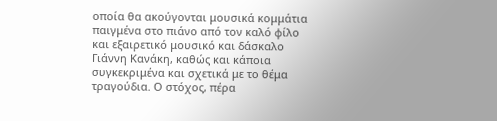οποία θα ακούγονται μουσικά κομμάτια παιγμένα στο πιάνο από τον καλό φίλο και εξαιρετικό μουσικό και δάσκαλο Γιάννη Κανάκη, καθώς και κάποια συγκεκριμένα και σχετικά με το θέμα τραγούδια. Ο στόχος, πέρα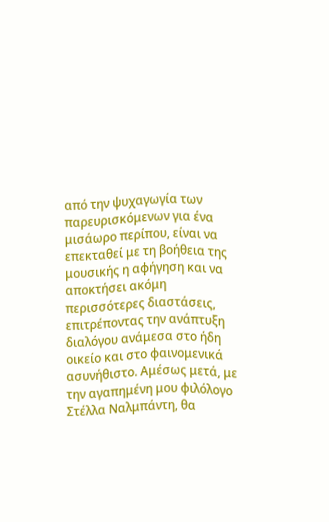από την ψυχαγωγία των παρευρισκόμενων για ένα μισάωρο περίπου, είναι να επεκταθεί με τη βοήθεια της μουσικής η αφήγηση και να αποκτήσει ακόμη περισσότερες διαστάσεις, επιτρέποντας την ανάπτυξη διαλόγου ανάμεσα στο ήδη οικείο και στο φαινομενικά ασυνήθιστο. Αμέσως μετά, με την αγαπημένη μου φιλόλογο Στέλλα Ναλμπάντη, θα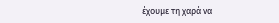έχουμε τη χαρά να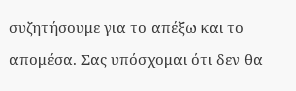συζητήσουμε για το απέξω και το απομέσα. Σας υπόσχομαι ότι δεν θα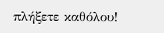πλήξετε καθόλου!